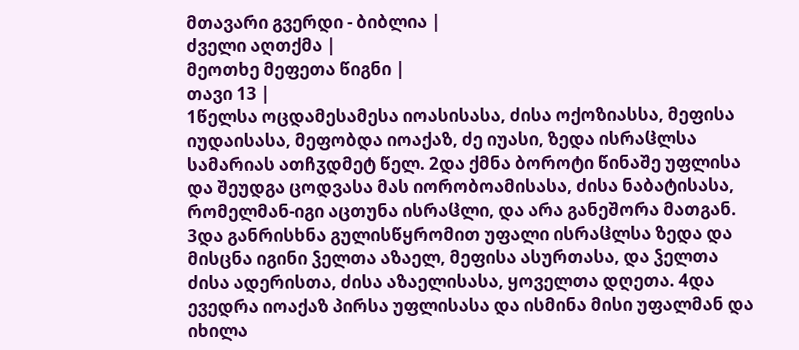მთავარი გვერდი - ბიბლია |
ძველი აღთქმა |
მეოთხე მეფეთა წიგნი |
თავი 13 |
1წელსა ოცდამესამესა იოასისასა, ძისა ოქოზიასსა, მეფისა იუდაისასა, მეფობდა იოაქაზ, ძე იუასი, ზედა ისრაჱლსა სამარიას ათჩჳდმეტ წელ. 2და ქმნა ბოროტი წინაშე უფლისა და შეუდგა ცოდვასა მას იორობოამისასა, ძისა ნაბატისასა, რომელმან-იგი აცთუნა ისრაჱლი, და არა განეშორა მათგან. 3და განრისხნა გულისწყრომით უფალი ისრაჱლსა ზედა და მისცნა იგინი ჴელთა აზაელ, მეფისა ასურთასა, და ჴელთა ძისა ადერისთა, ძისა აზაელისასა, ყოველთა დღეთა. 4და ევედრა იოაქაზ პირსა უფლისასა და ისმინა მისი უფალმან და იხილა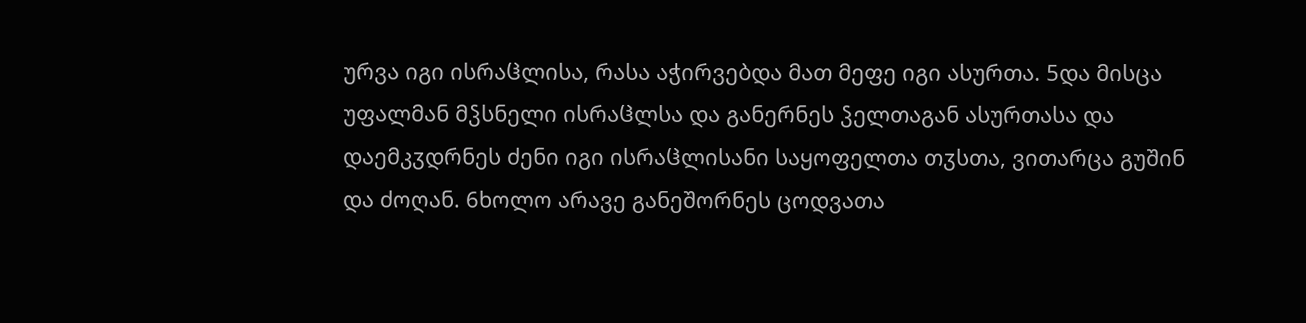ურვა იგი ისრაჱლისა, რასა აჭირვებდა მათ მეფე იგი ასურთა. 5და მისცა უფალმან მჴსნელი ისრაჱლსა და განერნეს ჴელთაგან ასურთასა და დაემკჳდრნეს ძენი იგი ისრაჱლისანი საყოფელთა თჳსთა, ვითარცა გუშინ და ძოღან. 6ხოლო არავე განეშორნეს ცოდვათა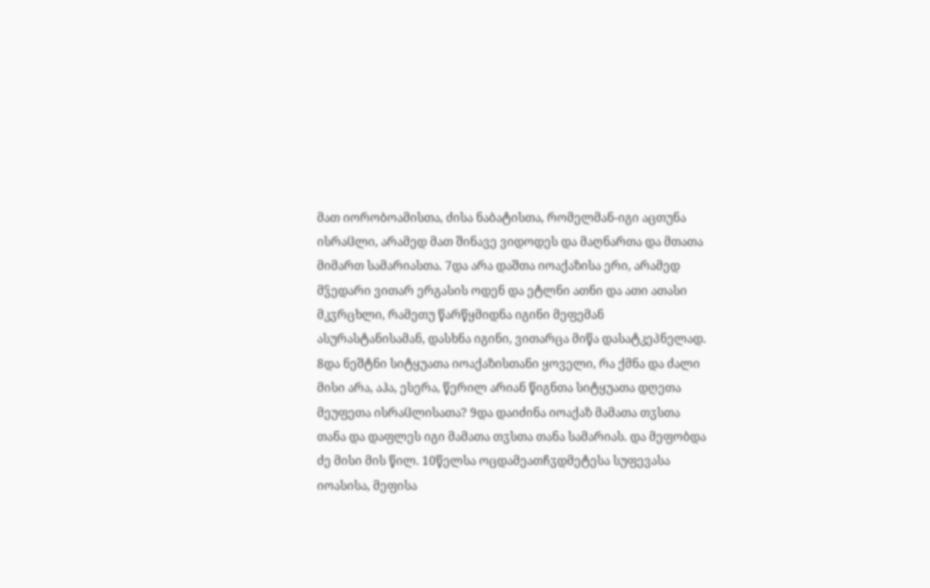მათ იორობოამისთა, ძისა ნაბატისთა, რომელმან-იგი აცთუნა ისრაჱლი, არამედ მათ შინავე ვიდოდეს და მაღნართა და მთათა მიმართ სამარიასთა. 7და არა დაშთა იოაქაზისა ერი, არამედ მჴედარი ვითარ ერგასის ოდენ და ეტლნი ათნი და ათი ათასი მკჳრცხლი, რამეთუ წარწყმიდნა იგინი მეფემან ასურასტანისამან, დასხნა იგინი, ვითარცა მიწა დასატკეპნელად. 8და ნეშტნი სიტყუათა იოაქაზისთანი ყოველი, რა ქმნა და ძალი მისი არა, აჰა, ესერა, წერილ არიან წიგნთა სიტყუათა დღეთა მეუფეთა ისრაჱლისათა? 9და დაიძინა იოაქაზ მამათა თჳსთა თანა და დაფლეს იგი მამათა თჳსთა თანა სამარიას. და მეფობდა ძე მისი მის წილ. 10წელსა ოცდამეათჩჳდმეტესა სუფევასა იოასისა, მეფისა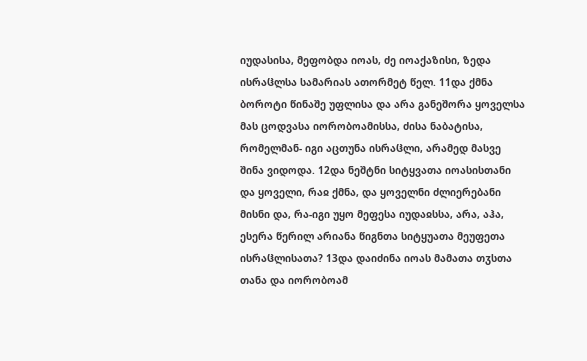იუდასისა, მეფობდა იოას, ძე იოაქაზისი, ზედა ისრაჱლსა სამარიას ათორმეტ წელ. 11და ქმნა ბოროტი წინაშე უფლისა და არა განეშორა ყოველსა მას ცოდვასა იორობოამისსა, ძისა ნაბატისა, რომელმან- იგი აცთუნა ისრაჱლი, არამედ მასვე შინა ვიდოდა. 12და ნეშტნი სიტყვათა იოასისთანი და ყოველი, რაჲ ქმნა, და ყოველნი ძლიერებანი მისნი და, რა-იგი უყო მეფესა იუდაჲსსა, არა, აჰა, ესერა წერილ არიანა წიგნთა სიტყუათა მეუფეთა ისრაჱლისათა? 13და დაიძინა იოას მამათა თჳსთა თანა და იორობოამ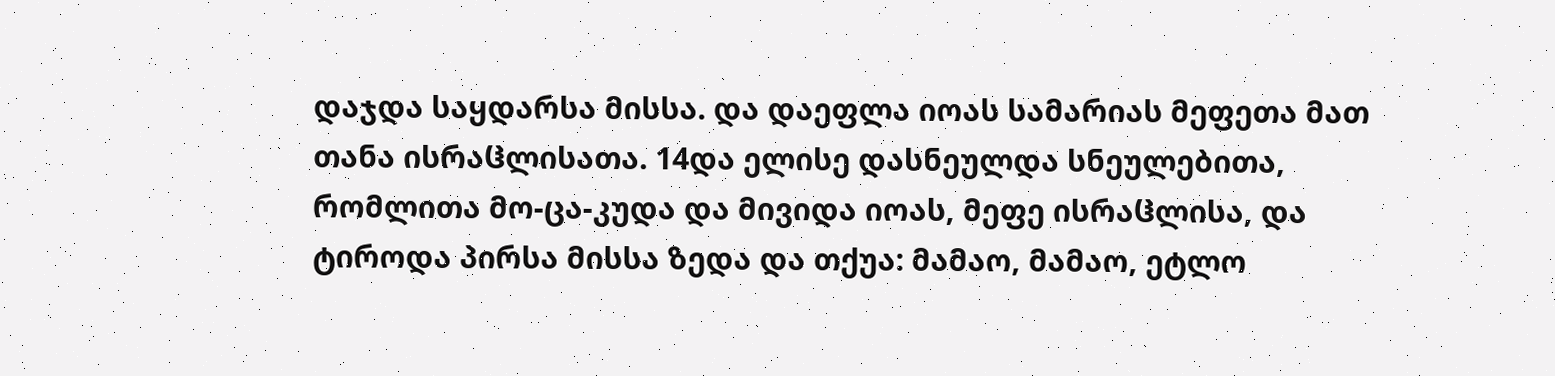დაჯდა საყდარსა მისსა. და დაეფლა იოას სამარიას მეფეთა მათ თანა ისრაჱლისათა. 14და ელისე დასნეულდა სნეულებითა, რომლითა მო-ცა-კუდა და მივიდა იოას, მეფე ისრაჱლისა, და ტიროდა პირსა მისსა ზედა და თქუა: მამაო, მამაო, ეტლო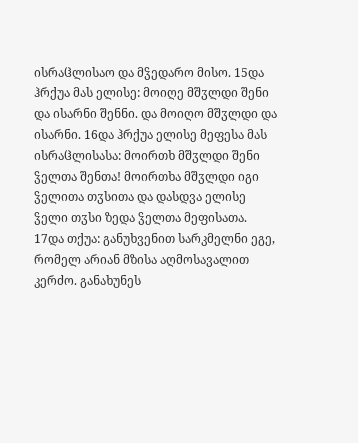ისრაჱლისაო და მჴედარო მისო. 15და ჰრქუა მას ელისე: მოიღე მშჳლდი შენი და ისარნი შენნი. და მოიღო მშჳლდი და ისარნი. 16და ჰრქუა ელისე მეფესა მას ისრაჱლისასა: მოირთხ მშჳლდი შენი ჴელთა შენთა! მოირთხა მშჳლდი იგი ჴელითა თჳსითა და დასდვა ელისე ჴელი თჳსი ზედა ჴელთა მეფისათა. 17და თქუა: განუხვენით სარკმელნი ეგე, რომელ არიან მზისა აღმოსავალით კერძო. განახუნეს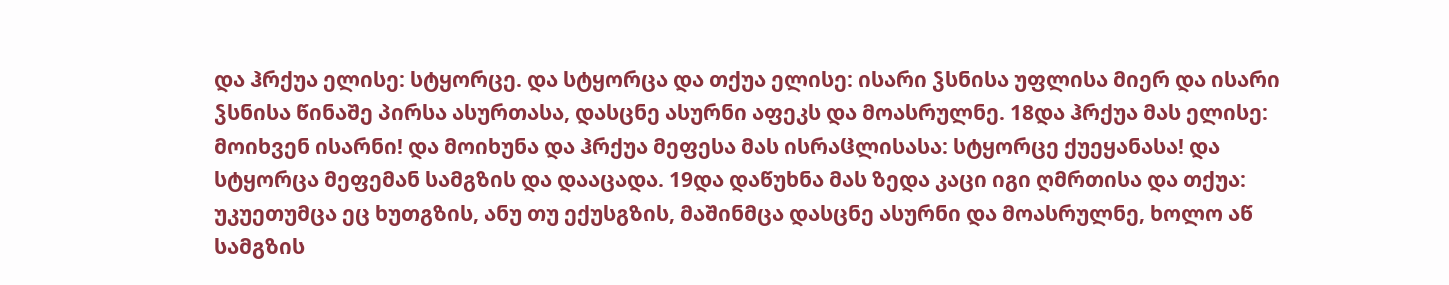და ჰრქუა ელისე: სტყორცე. და სტყორცა და თქუა ელისე: ისარი ჴსნისა უფლისა მიერ და ისარი ჴსნისა წინაშე პირსა ასურთასა, დასცნე ასურნი აფეკს და მოასრულნე. 18და ჰრქუა მას ელისე: მოიხვენ ისარნი! და მოიხუნა და ჰრქუა მეფესა მას ისრაჱლისასა: სტყორცე ქუეყანასა! და სტყორცა მეფემან სამგზის და დააცადა. 19და დაწუხნა მას ზედა კაცი იგი ღმრთისა და თქუა: უკუეთუმცა ეც ხუთგზის, ანუ თუ ექუსგზის, მაშინმცა დასცნე ასურნი და მოასრულნე, ხოლო აწ სამგზის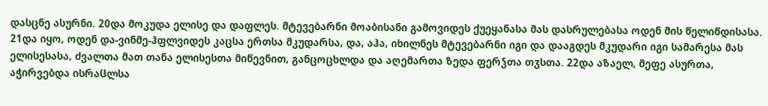დასცნე ასურნი. 20და მოკუდა ელისე და დაფლეს. მტევებარნი მოაბისანი გამოვიდეს ქუეყანასა მას დასრულებასა ოდენ მის წელიწდისასა. 21და იყო, ოდენ და-ვინმე-ჰფლვიდეს კაცსა ერთსა მკუდარსა, და, აჰა, იხილნეს მტევებარნი იგი და დააგდეს მკუდარი იგი სამარესა მას ელისესასა, ძვალთა მათ თანა ელისესთა მიწევნით, განცოცხლდა და აღემართა ზედა ფერჴთა თჳსთა. 22და აზაელ, მეფე ასურთა, აჭირვებდა ისრაჱლსა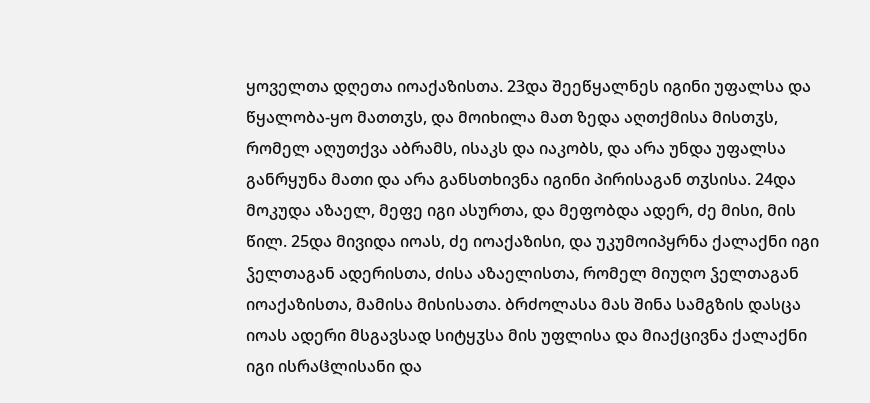ყოველთა დღეთა იოაქაზისთა. 23და შეეწყალნეს იგინი უფალსა და წყალობა-ყო მათთჳს, და მოიხილა მათ ზედა აღთქმისა მისთჳს, რომელ აღუთქვა აბრამს, ისაკს და იაკობს, და არა უნდა უფალსა განრყუნა მათი და არა განსთხივნა იგინი პირისაგან თჳსისა. 24და მოკუდა აზაელ, მეფე იგი ასურთა, და მეფობდა ადერ, ძე მისი, მის წილ. 25და მივიდა იოას, ძე იოაქაზისი, და უკუმოიპყრნა ქალაქნი იგი ჴელთაგან ადერისთა, ძისა აზაელისთა, რომელ მიუღო ჴელთაგან იოაქაზისთა, მამისა მისისათა. ბრძოლასა მას შინა სამგზის დასცა იოას ადერი მსგავსად სიტყჳსა მის უფლისა და მიაქცივნა ქალაქნი იგი ისრაჱლისანი და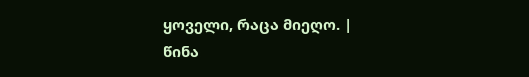ყოველი, რაცა მიეღო. |
წინა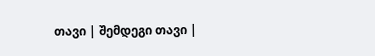თავი | შემდეგი თავი |